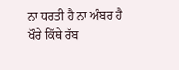ਨਾ ਧਰਤੀ ਹੈ ਨਾ ਅੰਬਰ ਹੈ
ਖੌਰੇ ਕਿੱਥੇ ਰੱਬ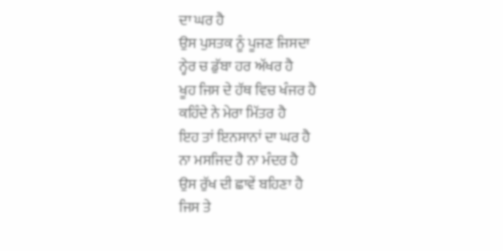ਦਾ ਘਰ ਹੈ
ਉਸ ਪੁਸਤਕ ਨੂੰ ਪੂਜਣ ਜਿਸਦਾ
ਨ੍ਹੇਰ ਚ ਡੁੱਬਾ ਹਰ ਅੱਖਰ ਹੈ
ਖੂਹ ਜਿਸ ਦੇ ਹੱਥ ਵਿਚ ਖੰਜਰ ਹੈ
ਕਹਿੰਦੇ ਨੇ ਮੇਰਾ ਮਿੱਤਰ ਹੈ
ਇਹ ਤਾਂ ਇਨਸਾਨਾਂ ਦਾ ਘਰ ਹੈ
ਨਾ ਮਸਜਿਦ ਹੈ ਨਾ ਮੰਦਰ ਹੈ
ਉਸ ਰੁੱਖ ਦੀ ਛਾਵੇਂ ਬਹਿਣਾ ਹੈ
ਜਿਸ ਤੇ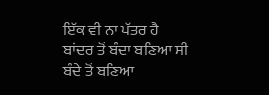ਇੱਕ ਵੀ ਨਾ ਪੱਤਰ ਹੈ
ਬਾਂਦਰ ਤੋਂ ਬੰਦਾ ਬਣਿਆ ਸੀ
ਬੰਦੇ ਤੋਂ ਬਣਿਆ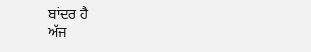ਬਾਂਦਰ ਹੈ
ਅੱਜ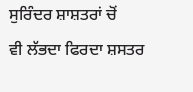ਸੁਰਿੰਦਰ ਸ਼ਾਸ਼ਤਰਾਂ ਚੋਂ
ਵੀ ਲੱਭਦਾ ਫਿਰਦਾ ਸ਼ਸਤਰ